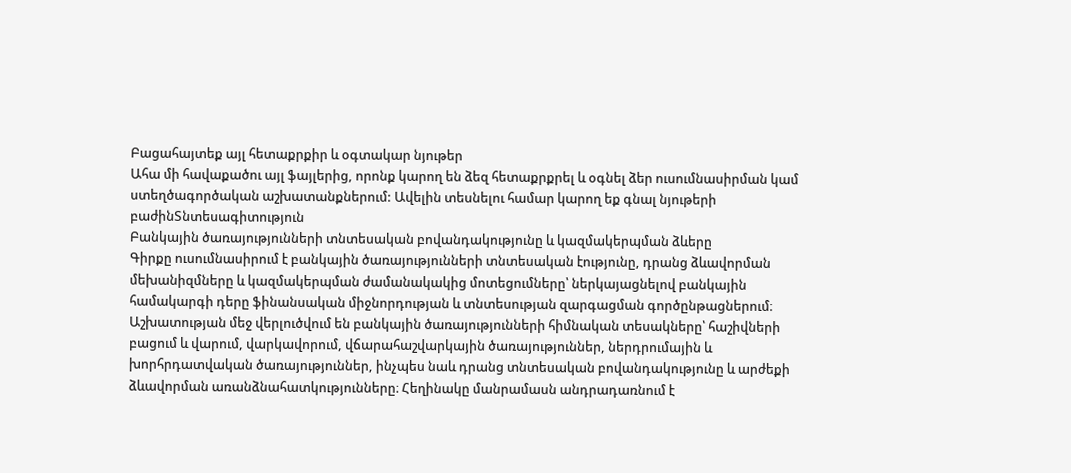Բացահայտեք այլ հետաքրքիր և օգտակար նյութեր
Ահա մի հավաքածու այլ ֆայլերից, որոնք կարող են ձեզ հետաքրքրել և օգնել ձեր ուսումնասիրման կամ ստեղծագործական աշխատանքներում: Ավելին տեսնելու համար կարող եք գնալ նյութերի բաժինՏնտեսագիտություն
Բանկային ծառայությունների տնտեսական բովանդակությունը և կազմակերպման ձևերը
Գիրքը ուսումնասիրում է բանկային ծառայությունների տնտեսական էությունը, դրանց ձևավորման մեխանիզմները և կազմակերպման ժամանակակից մոտեցումները՝ ներկայացնելով բանկային համակարգի դերը ֆինանսական միջնորդության և տնտեսության զարգացման գործընթացներում։ Աշխատության մեջ վերլուծվում են բանկային ծառայությունների հիմնական տեսակները՝ հաշիվների բացում և վարում, վարկավորում, վճարահաշվարկային ծառայություններ, ներդրումային և խորհրդատվական ծառայություններ, ինչպես նաև դրանց տնտեսական բովանդակությունը և արժեքի ձևավորման առանձնահատկությունները։ Հեղինակը մանրամասն անդրադառնում է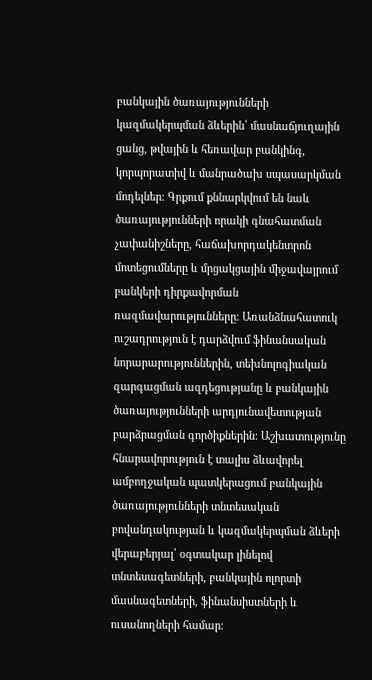բանկային ծառայությունների կազմակերպման ձևերին՝ մասնաճյուղային ցանց, թվային և հեռավար բանկինգ, կորպորատիվ և մանրածախ սպասարկման մոդելներ։ Գրքում քննարկվում են նաև ծառայությունների որակի գնահատման չափանիշները, հաճախորդակենտրոն մոտեցումները և մրցակցային միջավայրում բանկերի դիրքավորման ռազմավարությունները։ Առանձնահատուկ ուշադրություն է դարձվում ֆինանսական նորարարություններին, տեխնոլոգիական զարգացման ազդեցությանը և բանկային ծառայությունների արդյունավետության բարձրացման գործիքներին։ Աշխատությունը հնարավորություն է տալիս ձևավորել ամբողջական պատկերացում բանկային ծառայությունների տնտեսական բովանդակության և կազմակերպման ձևերի վերաբերյալ՝ օգտակար լինելով տնտեսագետների, բանկային ոլորտի մասնագետների, ֆինանսիստների և ուսանողների համար։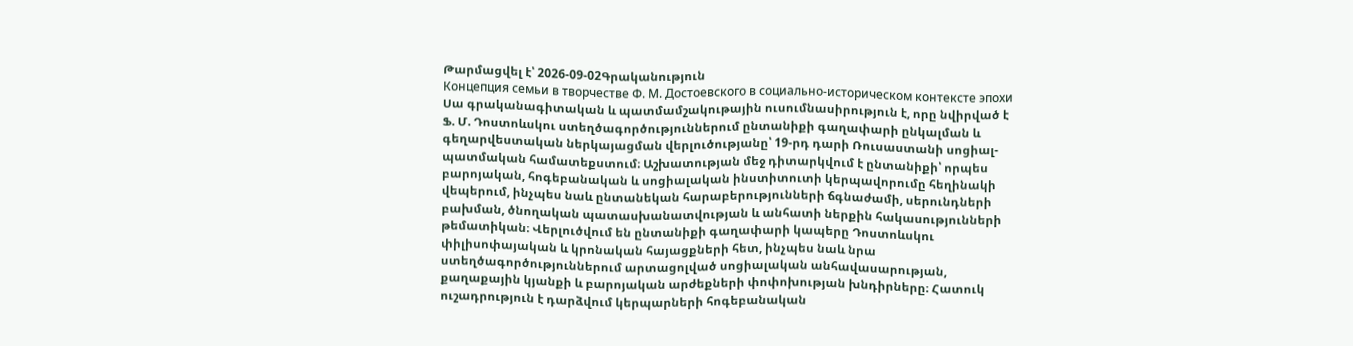Թարմացվել է՝ 2026-09-02Գրականություն
Концепция семьи в творчестве Ф. М. Достоевского в социально-историческом контексте эпохи
Սա գրականագիտական և պատմամշակութային ուսումնասիրություն է, որը նվիրված է Ֆ. Մ. Դոստոևսկու ստեղծագործություններում ընտանիքի գաղափարի ընկալման և գեղարվեստական ներկայացման վերլուծությանը՝ 19-րդ դարի Ռուսաստանի սոցիալ-պատմական համատեքստում։ Աշխատության մեջ դիտարկվում է ընտանիքի՝ որպես բարոյական, հոգեբանական և սոցիալական ինստիտուտի կերպավորումը հեղինակի վեպերում, ինչպես նաև ընտանեկան հարաբերությունների ճգնաժամի, սերունդների բախման, ծնողական պատասխանատվության և անհատի ներքին հակասությունների թեմատիկան։ Վերլուծվում են ընտանիքի գաղափարի կապերը Դոստոևսկու փիլիսոփայական և կրոնական հայացքների հետ, ինչպես նաև նրա ստեղծագործություններում արտացոլված սոցիալական անհավասարության, քաղաքային կյանքի և բարոյական արժեքների փոփոխության խնդիրները։ Հատուկ ուշադրություն է դարձվում կերպարների հոգեբանական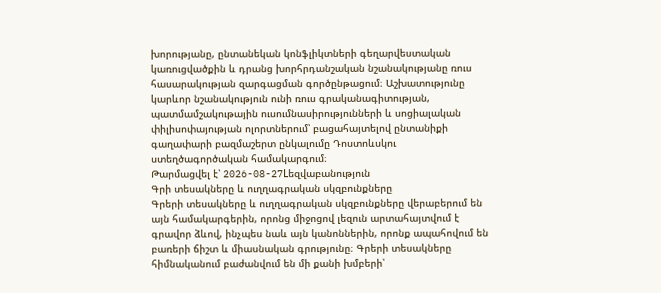խորությանը, ընտանեկան կոնֆլիկտների գեղարվեստական կառուցվածքին և դրանց խորհրդանշական նշանակությանը ռուս հասարակության զարգացման գործընթացում։ Աշխատությունը կարևոր նշանակություն ունի ռուս գրականագիտության, պատմամշակութային ուսումնասիրությունների և սոցիալական փիլիսոփայության ոլորտներում՝ բացահայտելով ընտանիքի գաղափարի բազմաշերտ ընկալումը Դոստոևսկու ստեղծագործական համակարգում։
Թարմացվել է՝ 2026-08-27Lեզվաբանություն
Գրի տեսակները և ուղղագրական սկզբունքները
Գրերի տեսակները և ուղղագրական սկզբունքները վերաբերում են այն համակարգերին, որոնց միջոցով լեզուն արտահայտվում է գրավոր ձևով, ինչպես նաև այն կանոններին, որոնք ապահովում են բառերի ճիշտ և միասնական գրությունը։ Գրերի տեսակները հիմնականում բաժանվում են մի քանի խմբերի՝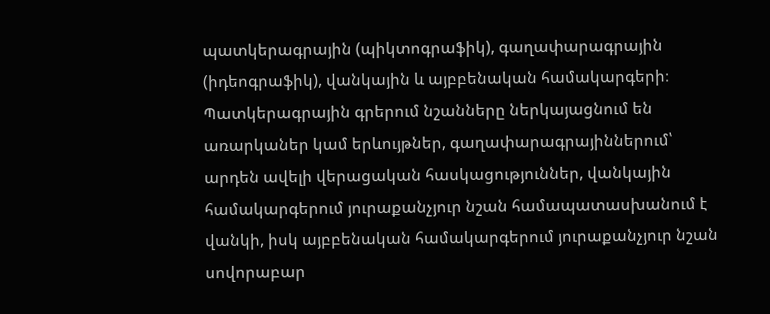պատկերագրային (պիկտոգրաֆիկ), գաղափարագրային (իդեոգրաֆիկ), վանկային և այբբենական համակարգերի։ Պատկերագրային գրերում նշանները ներկայացնում են առարկաներ կամ երևույթներ, գաղափարագրայիններում՝ արդեն ավելի վերացական հասկացություններ, վանկային համակարգերում յուրաքանչյուր նշան համապատասխանում է վանկի, իսկ այբբենական համակարգերում յուրաքանչյուր նշան սովորաբար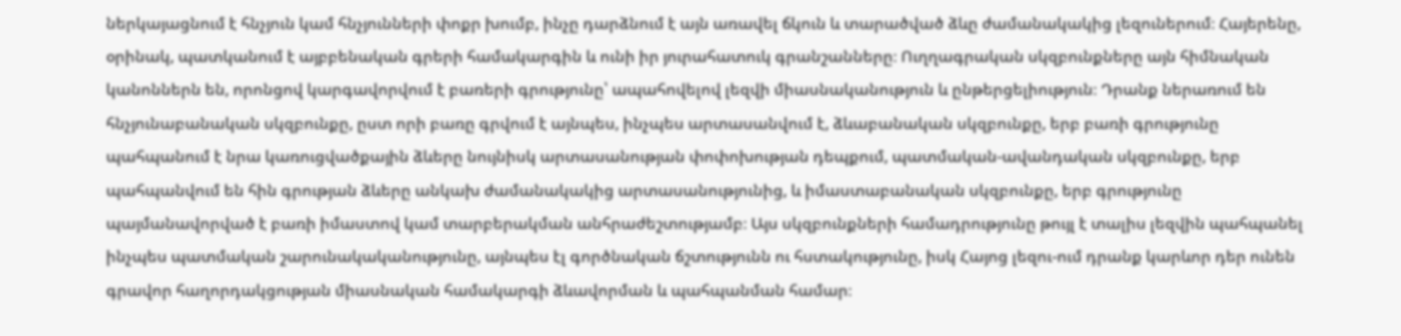ներկայացնում է հնչյուն կամ հնչյունների փոքր խումբ, ինչը դարձնում է այն առավել ճկուն և տարածված ձևը ժամանակակից լեզուներում։ Հայերենը, օրինակ, պատկանում է այբբենական գրերի համակարգին և ունի իր յուրահատուկ գրանշանները։ Ուղղագրական սկզբունքները այն հիմնական կանոններն են, որոնցով կարգավորվում է բառերի գրությունը՝ ապահովելով լեզվի միասնականություն և ընթերցելիություն։ Դրանք ներառում են հնչյունաբանական սկզբունքը, ըստ որի բառը գրվում է այնպես, ինչպես արտասանվում է, ձևաբանական սկզբունքը, երբ բառի գրությունը պահպանում է նրա կառուցվածքային ձևերը նույնիսկ արտասանության փոփոխության դեպքում, պատմական-ավանդական սկզբունքը, երբ պահպանվում են հին գրության ձևերը անկախ ժամանակակից արտասանությունից, և իմաստաբանական սկզբունքը, երբ գրությունը պայմանավորված է բառի իմաստով կամ տարբերակման անհրաժեշտությամբ։ Այս սկզբունքների համադրությունը թույլ է տալիս լեզվին պահպանել ինչպես պատմական շարունակականությունը, այնպես էլ գործնական ճշտությունն ու հստակությունը, իսկ Հայոց լեզու-ում դրանք կարևոր դեր ունեն գրավոր հաղորդակցության միասնական համակարգի ձևավորման և պահպանման համար։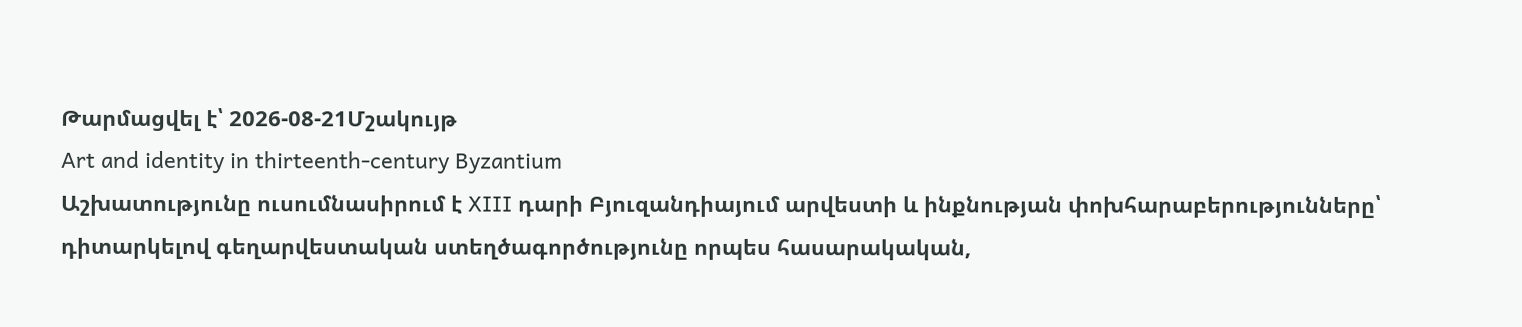Թարմացվել է՝ 2026-08-21Մշակույթ
Art and identity in thirteenth-century Byzantium
Աշխատությունը ուսումնասիրում է XIII դարի Բյուզանդիայում արվեստի և ինքնության փոխհարաբերությունները՝ դիտարկելով գեղարվեստական ստեղծագործությունը որպես հասարակական,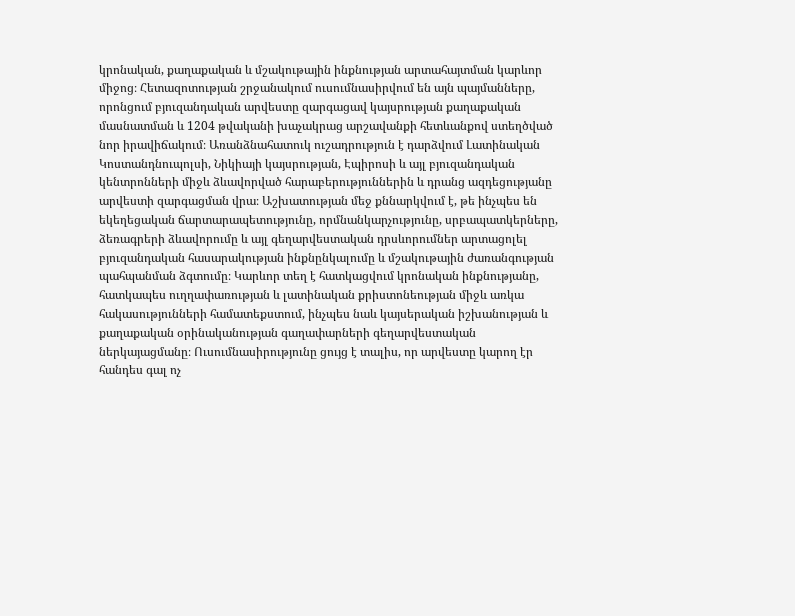կրոնական, քաղաքական և մշակութային ինքնության արտահայտման կարևոր միջոց։ Հետազոտության շրջանակում ուսումնասիրվում են այն պայմանները, որոնցում բյուզանդական արվեստը զարգացավ կայսրության քաղաքական մասնատման և 1204 թվականի խաչակրաց արշավանքի հետևանքով ստեղծված նոր իրավիճակում։ Առանձնահատուկ ուշադրություն է դարձվում Լատինական Կոստանդնուպոլսի, Նիկիայի կայսրության, Էպիրոսի և այլ բյուզանդական կենտրոնների միջև ձևավորված հարաբերություններին և դրանց ազդեցությանը արվեստի զարգացման վրա։ Աշխատության մեջ քննարկվում է, թե ինչպես են եկեղեցական ճարտարապետությունը, որմնանկարչությունը, սրբապատկերները, ձեռագրերի ձևավորումը և այլ գեղարվեստական դրսևորումներ արտացոլել բյուզանդական հասարակության ինքնընկալումը և մշակութային ժառանգության պահպանման ձգտումը։ Կարևոր տեղ է հատկացվում կրոնական ինքնությանը, հատկապես ուղղափառության և լատինական քրիստոնեության միջև առկա հակասությունների համատեքստում, ինչպես նաև կայսերական իշխանության և քաղաքական օրինականության գաղափարների գեղարվեստական ներկայացմանը։ Ուսումնասիրությունը ցույց է տալիս, որ արվեստը կարող էր հանդես գալ ոչ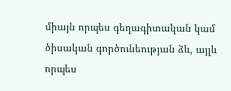միայն որպես գեղագիտական կամ ծիսական գործունեության ձև, այլև որպես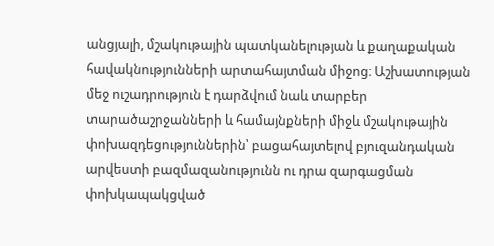անցյալի, մշակութային պատկանելության և քաղաքական հավակնությունների արտահայտման միջոց։ Աշխատության մեջ ուշադրություն է դարձվում նաև տարբեր տարածաշրջանների և համայնքների միջև մշակութային փոխազդեցություններին՝ բացահայտելով բյուզանդական արվեստի բազմազանությունն ու դրա զարգացման փոխկապակցված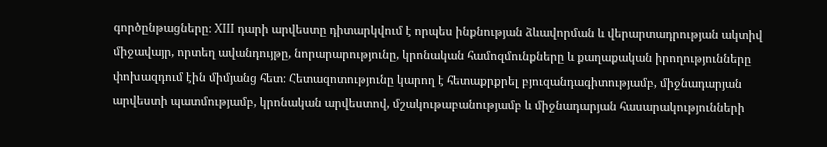գործընթացները։ XIII դարի արվեստը դիտարկվում է որպես ինքնության ձևավորման և վերարտադրության ակտիվ միջավայր, որտեղ ավանդույթը, նորարարությունը, կրոնական համոզմունքները և քաղաքական իրողությունները փոխազդում էին միմյանց հետ։ Հետազոտությունը կարող է հետաքրքրել բյուզանդագիտությամբ, միջնադարյան արվեստի պատմությամբ, կրոնական արվեստով, մշակութաբանությամբ և միջնադարյան հասարակությունների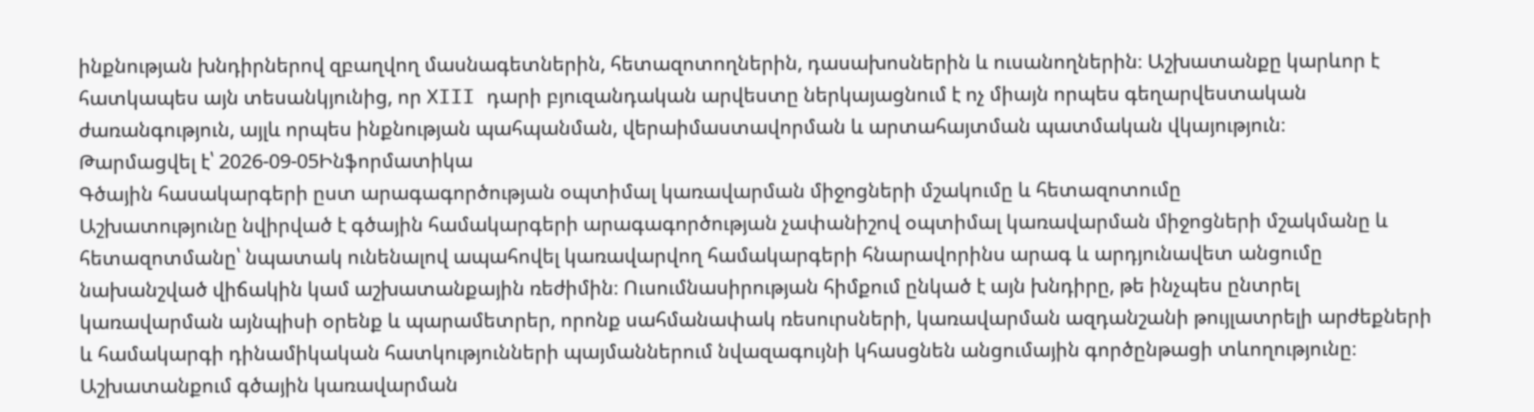ինքնության խնդիրներով զբաղվող մասնագետներին, հետազոտողներին, դասախոսներին և ուսանողներին։ Աշխատանքը կարևոր է հատկապես այն տեսանկյունից, որ XIII դարի բյուզանդական արվեստը ներկայացնում է ոչ միայն որպես գեղարվեստական ժառանգություն, այլև որպես ինքնության պահպանման, վերաիմաստավորման և արտահայտման պատմական վկայություն։
Թարմացվել է՝ 2026-09-05Ինֆորմատիկա
Գծային հասակարգերի ըստ արագագործության օպտիմալ կառավարման միջոցների մշակումը և հետազոտումը
Աշխատությունը նվիրված է գծային համակարգերի արագագործության չափանիշով օպտիմալ կառավարման միջոցների մշակմանը և հետազոտմանը՝ նպատակ ունենալով ապահովել կառավարվող համակարգերի հնարավորինս արագ և արդյունավետ անցումը նախանշված վիճակին կամ աշխատանքային ռեժիմին։ Ուսումնասիրության հիմքում ընկած է այն խնդիրը, թե ինչպես ընտրել կառավարման այնպիսի օրենք և պարամետրեր, որոնք սահմանափակ ռեսուրսների, կառավարման ազդանշանի թույլատրելի արժեքների և համակարգի դինամիկական հատկությունների պայմաններում նվազագույնի կհասցնեն անցումային գործընթացի տևողությունը։ Աշխատանքում գծային կառավարման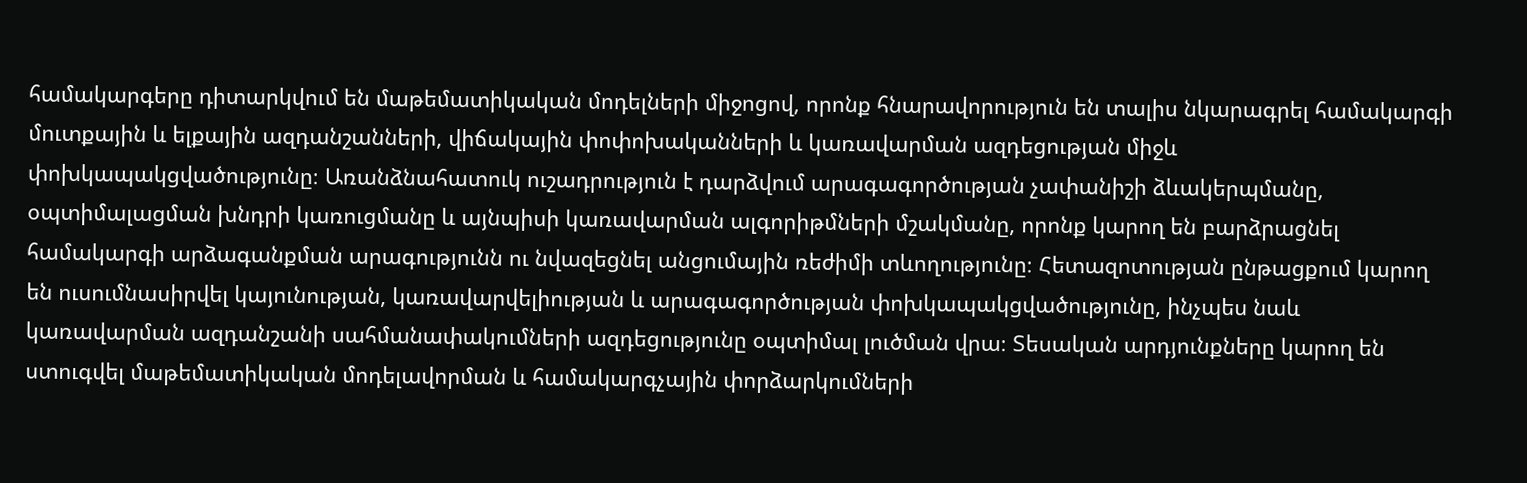համակարգերը դիտարկվում են մաթեմատիկական մոդելների միջոցով, որոնք հնարավորություն են տալիս նկարագրել համակարգի մուտքային և ելքային ազդանշանների, վիճակային փոփոխականների և կառավարման ազդեցության միջև փոխկապակցվածությունը։ Առանձնահատուկ ուշադրություն է դարձվում արագագործության չափանիշի ձևակերպմանը, օպտիմալացման խնդրի կառուցմանը և այնպիսի կառավարման ալգորիթմների մշակմանը, որոնք կարող են բարձրացնել համակարգի արձագանքման արագությունն ու նվազեցնել անցումային ռեժիմի տևողությունը։ Հետազոտության ընթացքում կարող են ուսումնասիրվել կայունության, կառավարվելիության և արագագործության փոխկապակցվածությունը, ինչպես նաև կառավարման ազդանշանի սահմանափակումների ազդեցությունը օպտիմալ լուծման վրա։ Տեսական արդյունքները կարող են ստուգվել մաթեմատիկական մոդելավորման և համակարգչային փորձարկումների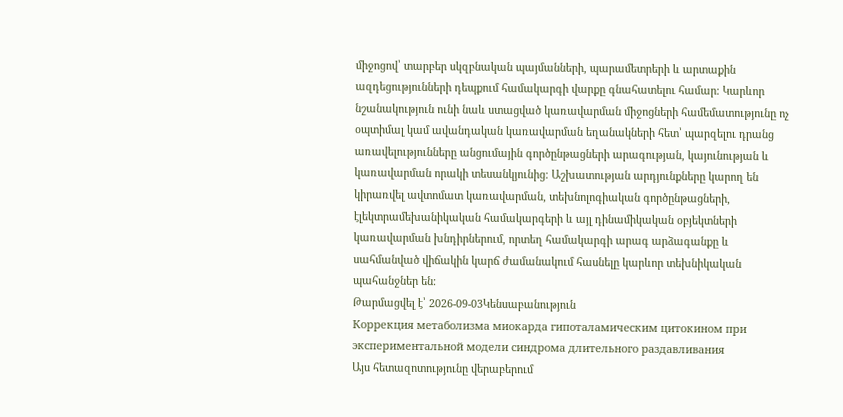միջոցով՝ տարբեր սկզբնական պայմանների, պարամետրերի և արտաքին ազդեցությունների դեպքում համակարգի վարքը գնահատելու համար։ Կարևոր նշանակություն ունի նաև ստացված կառավարման միջոցների համեմատությունը ոչ օպտիմալ կամ ավանդական կառավարման եղանակների հետ՝ պարզելու դրանց առավելությունները անցումային գործընթացների արագության, կայունության և կառավարման որակի տեսանկյունից։ Աշխատության արդյունքները կարող են կիրառվել ավտոմատ կառավարման, տեխնոլոգիական գործընթացների, էլեկտրամեխանիկական համակարգերի և այլ դինամիկական օբյեկտների կառավարման խնդիրներում, որտեղ համակարգի արագ արձագանքը և սահմանված վիճակին կարճ ժամանակում հասնելը կարևոր տեխնիկական պահանջներ են։
Թարմացվել է՝ 2026-09-03Կենսաբանություն
Коррекция метаболизма миокарда гипоталамическим цитокином при экспериментальной модели синдрома длительного раздавливания
Այս հետազոտությունը վերաբերում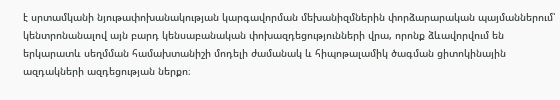է սրտամկանի նյութափոխանակության կարգավորման մեխանիզմներին փորձարարական պայմաններում՝ կենտրոնանալով այն բարդ կենսաբանական փոխազդեցությունների վրա, որոնք ձևավորվում են երկարատև սեղմման համախտանիշի մոդելի ժամանակ և հիպոթալամիկ ծագման ցիտոկինային ազդակների ազդեցության ներքո։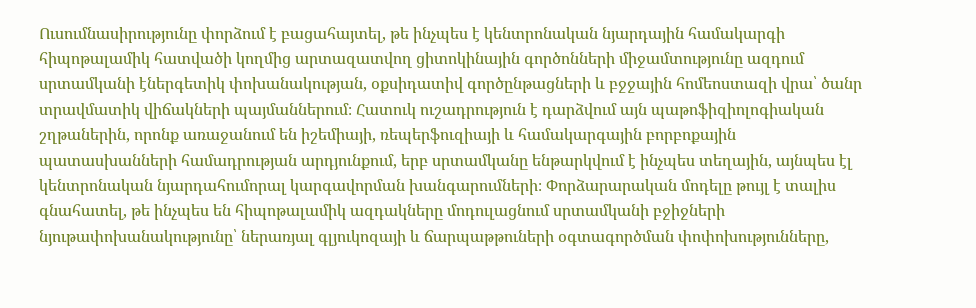Ուսումնասիրությունը փորձում է բացահայտել, թե ինչպես է կենտրոնական նյարդային համակարգի հիպոթալամիկ հատվածի կողմից արտազատվող ցիտոկինային գործոնների միջամտությունը ազդում սրտամկանի էներգետիկ փոխանակության, օքսիդատիվ գործընթացների և բջջային հոմեոստազի վրա՝ ծանր տրավմատիկ վիճակների պայմաններում։ Հատուկ ուշադրություն է դարձվում այն պաթոֆիզիոլոգիական շղթաներին, որոնք առաջանում են իշեմիայի, ռեպերֆուզիայի և համակարգային բորբոքային պատասխանների համադրության արդյունքում, երբ սրտամկանը ենթարկվում է ինչպես տեղային, այնպես էլ կենտրոնական նյարդահումորալ կարգավորման խանգարումների։ Փորձարարական մոդելը թույլ է տալիս գնահատել, թե ինչպես են հիպոթալամիկ ազդակները մոդուլացնում սրտամկանի բջիջների նյութափոխանակությունը՝ ներառյալ գլյուկոզայի և ճարպաթթուների օգտագործման փոփոխությունները,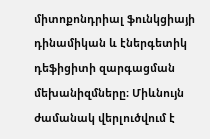միտոքոնդրիալ ֆունկցիայի դինամիկան և էներգետիկ դեֆիցիտի զարգացման մեխանիզմները։ Միևնույն ժամանակ վերլուծվում է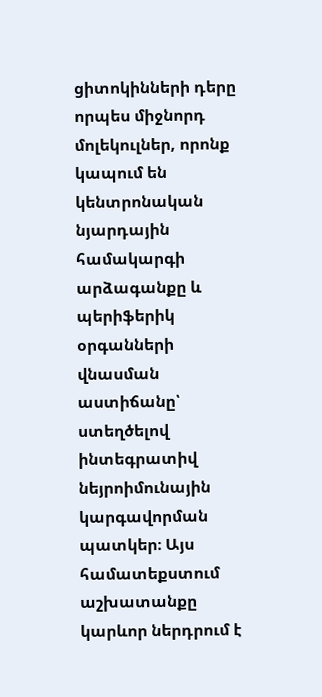ցիտոկինների դերը որպես միջնորդ մոլեկուլներ, որոնք կապում են կենտրոնական նյարդային համակարգի արձագանքը և պերիֆերիկ օրգանների վնասման աստիճանը՝ ստեղծելով ինտեգրատիվ նեյրոիմունային կարգավորման պատկեր։ Այս համատեքստում աշխատանքը կարևոր ներդրում է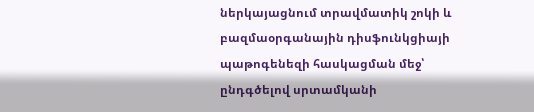ներկայացնում տրավմատիկ շոկի և բազմաօրգանային դիսֆունկցիայի պաթոգենեզի հասկացման մեջ՝ ընդգծելով սրտամկանի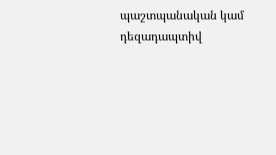պաշտպանական կամ դեզադապտիվ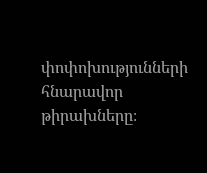փոփոխությունների հնարավոր թիրախները։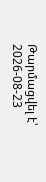Թարմացվել է՝ 2026-08-23